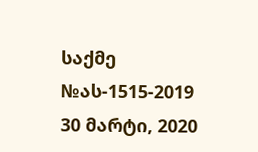საქმე №ას-1515-2019 30 მარტი, 2020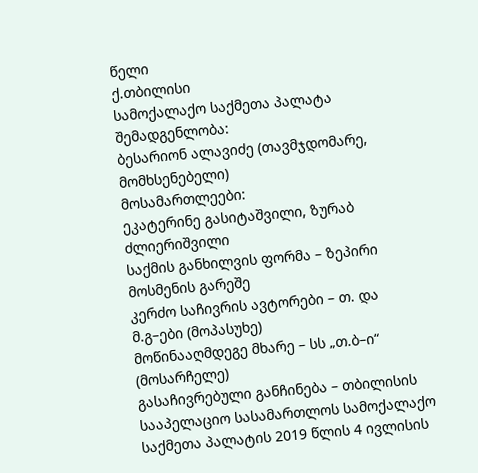წელი
ქ.თბილისი
სამოქალაქო საქმეთა პალატა
შემადგენლობა:
ბესარიონ ალავიძე (თავმჯდომარე, მომხსენებელი)
მოსამართლეები:
ეკატერინე გასიტაშვილი, ზურაბ ძლიერიშვილი
საქმის განხილვის ფორმა – ზეპირი მოსმენის გარეშე
კერძო საჩივრის ავტორები – თ. და მ.გ–ები (მოპასუხე)
მოწინააღმდეგე მხარე – სს „თ.ბ–ი“ (მოსარჩელე)
გასაჩივრებული განჩინება – თბილისის სააპელაციო სასამართლოს სამოქალაქო საქმეთა პალატის 2019 წლის 4 ივლისის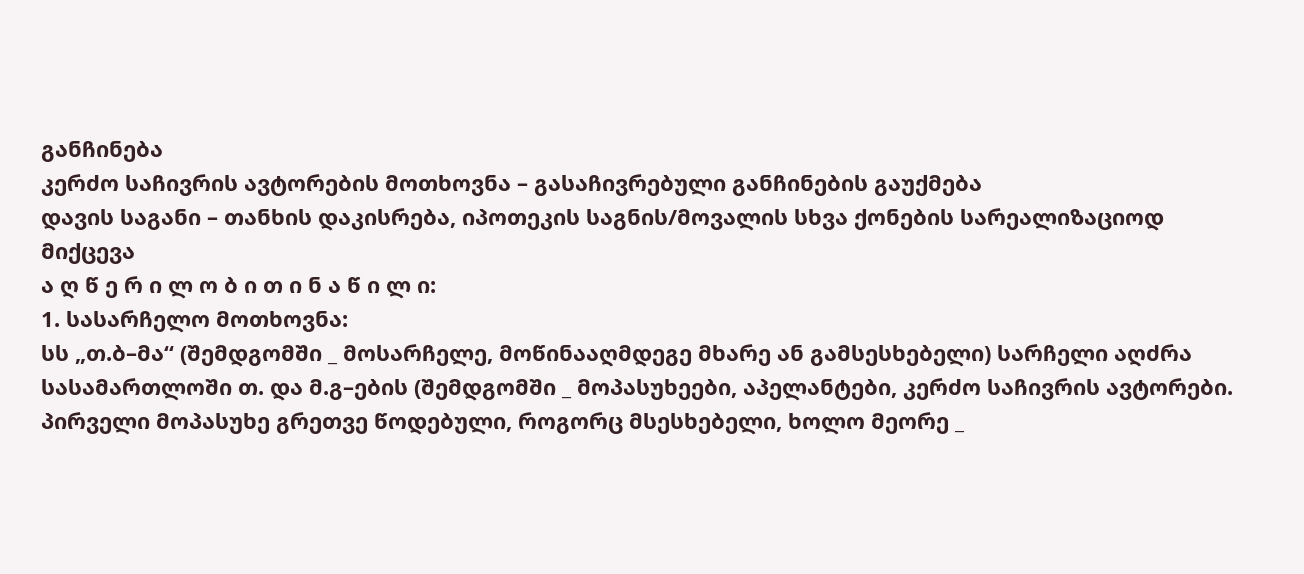განჩინება
კერძო საჩივრის ავტორების მოთხოვნა – გასაჩივრებული განჩინების გაუქმება
დავის საგანი – თანხის დაკისრება, იპოთეკის საგნის/მოვალის სხვა ქონების სარეალიზაციოდ მიქცევა
ა ღ წ ე რ ი ლ ო ბ ი თ ი ნ ა წ ი ლ ი:
1. სასარჩელო მოთხოვნა:
სს „თ.ბ–მა“ (შემდგომში _ მოსარჩელე, მოწინააღმდეგე მხარე ან გამსესხებელი) სარჩელი აღძრა სასამართლოში თ. და მ.გ–ების (შემდგომში _ მოპასუხეები, აპელანტები, კერძო საჩივრის ავტორები. პირველი მოპასუხე გრეთვე წოდებული, როგორც მსესხებელი, ხოლო მეორე _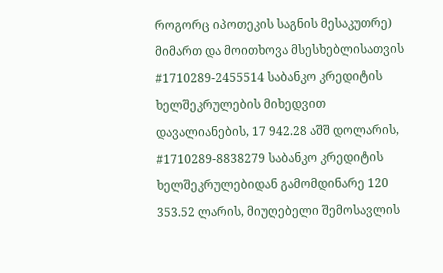როგორც იპოთეკის საგნის მესაკუთრე) მიმართ და მოითხოვა მსესხებლისათვის #1710289-2455514 საბანკო კრედიტის ხელშეკრულების მიხედვით დავალიანების, 17 942.28 აშშ დოლარის, #1710289-8838279 საბანკო კრედიტის ხელშეკრულებიდან გამომდინარე 120 353.52 ლარის, მიუღებელი შემოსავლის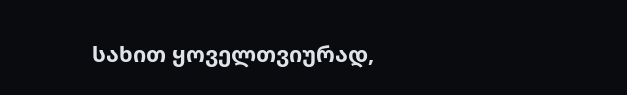სახით ყოველთვიურად,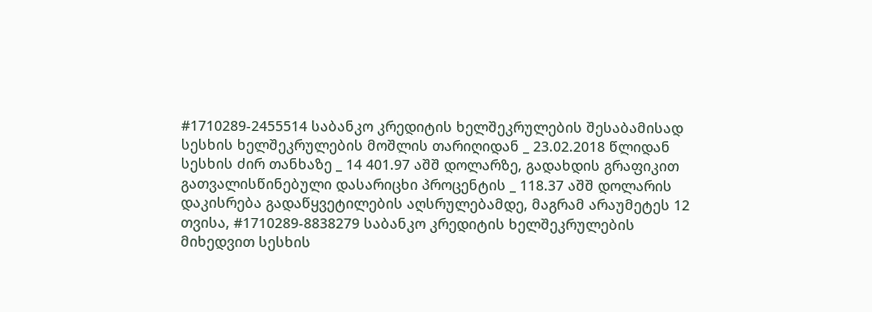#1710289-2455514 საბანკო კრედიტის ხელშეკრულების შესაბამისად სესხის ხელშეკრულების მოშლის თარიღიდან _ 23.02.2018 წლიდან სესხის ძირ თანხაზე _ 14 401.97 აშშ დოლარზე, გადახდის გრაფიკით გათვალისწინებული დასარიცხი პროცენტის _ 118.37 აშშ დოლარის დაკისრება გადაწყვეტილების აღსრულებამდე, მაგრამ არაუმეტეს 12 თვისა, #1710289-8838279 საბანკო კრედიტის ხელშეკრულების მიხედვით სესხის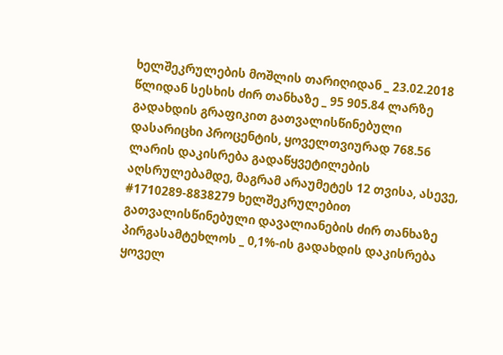ხელშეკრულების მოშლის თარიღიდან _ 23.02.2018 წლიდან სესხის ძირ თანხაზე _ 95 905.84 ლარზე გადახდის გრაფიკით გათვალისწინებული დასარიცხი პროცენტის, ყოველთვიურად 768.56 ლარის დაკისრება გადაწყვეტილების აღსრულებამდე, მაგრამ არაუმეტეს 12 თვისა, ასევე, #1710289-8838279 ხელშეკრულებით გათვალისწინებული დავალიანების ძირ თანხაზე პირგასამტეხლოს _ 0,1%-ის გადახდის დაკისრება ყოველ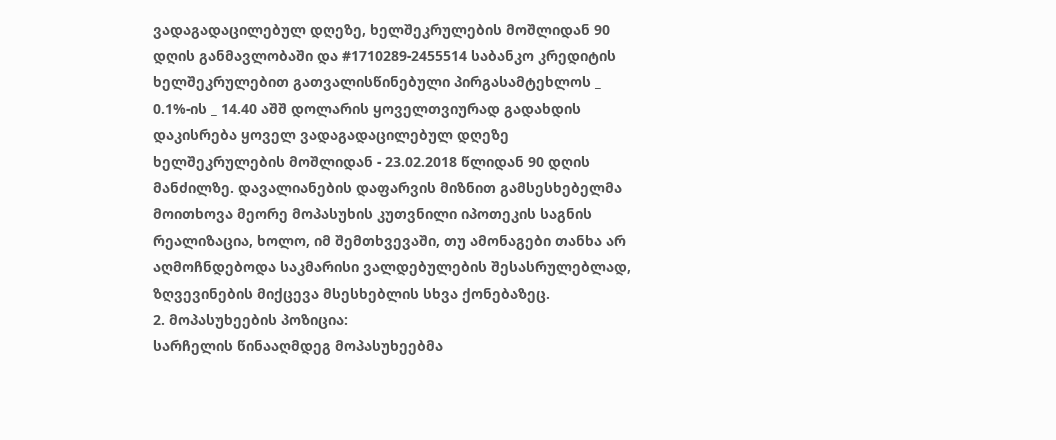ვადაგადაცილებულ დღეზე, ხელშეკრულების მოშლიდან 90 დღის განმავლობაში და #1710289-2455514 საბანკო კრედიტის ხელშეკრულებით გათვალისწინებული პირგასამტეხლოს _ 0.1%-ის _ 14.40 აშშ დოლარის ყოველთვიურად გადახდის დაკისრება ყოველ ვადაგადაცილებულ დღეზე ხელშეკრულების მოშლიდან - 23.02.2018 წლიდან 90 დღის მანძილზე. დავალიანების დაფარვის მიზნით გამსესხებელმა მოითხოვა მეორე მოპასუხის კუთვნილი იპოთეკის საგნის რეალიზაცია, ხოლო, იმ შემთხვევაში, თუ ამონაგები თანხა არ აღმოჩნდებოდა საკმარისი ვალდებულების შესასრულებლად, ზღვევინების მიქცევა მსესხებლის სხვა ქონებაზეც.
2. მოპასუხეების პოზიცია:
სარჩელის წინააღმდეგ მოპასუხეებმა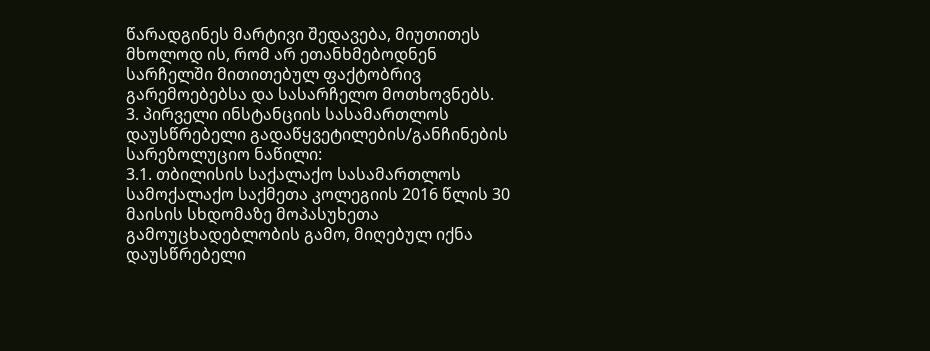წარადგინეს მარტივი შედავება, მიუთითეს მხოლოდ ის, რომ არ ეთანხმებოდნენ სარჩელში მითითებულ ფაქტობრივ გარემოებებსა და სასარჩელო მოთხოვნებს.
3. პირველი ინსტანციის სასამართლოს დაუსწრებელი გადაწყვეტილების/განჩინების სარეზოლუციო ნაწილი:
3.1. თბილისის საქალაქო სასამართლოს სამოქალაქო საქმეთა კოლეგიის 2016 წლის 30 მაისის სხდომაზე მოპასუხეთა გამოუცხადებლობის გამო, მიღებულ იქნა დაუსწრებელი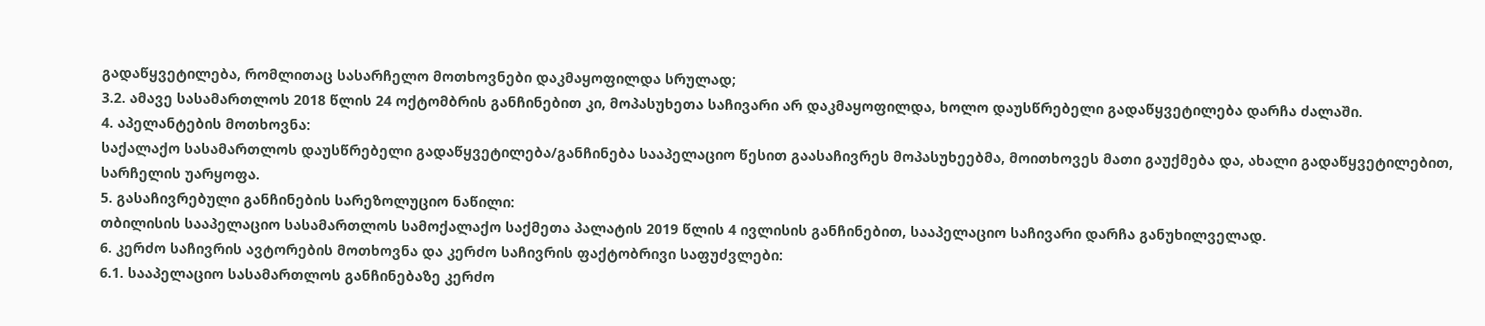გადაწყვეტილება, რომლითაც სასარჩელო მოთხოვნები დაკმაყოფილდა სრულად;
3.2. ამავე სასამართლოს 2018 წლის 24 ოქტომბრის განჩინებით კი, მოპასუხეთა საჩივარი არ დაკმაყოფილდა, ხოლო დაუსწრებელი გადაწყვეტილება დარჩა ძალაში.
4. აპელანტების მოთხოვნა:
საქალაქო სასამართლოს დაუსწრებელი გადაწყვეტილება/განჩინება სააპელაციო წესით გაასაჩივრეს მოპასუხეებმა, მოითხოვეს მათი გაუქმება და, ახალი გადაწყვეტილებით, სარჩელის უარყოფა.
5. გასაჩივრებული განჩინების სარეზოლუციო ნაწილი:
თბილისის სააპელაციო სასამართლოს სამოქალაქო საქმეთა პალატის 2019 წლის 4 ივლისის განჩინებით, სააპელაციო საჩივარი დარჩა განუხილველად.
6. კერძო საჩივრის ავტორების მოთხოვნა და კერძო საჩივრის ფაქტობრივი საფუძვლები:
6.1. სააპელაციო სასამართლოს განჩინებაზე კერძო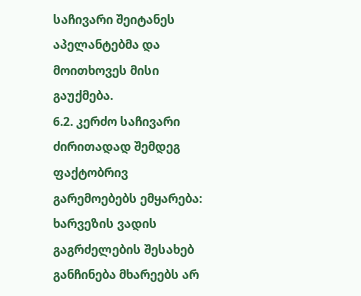საჩივარი შეიტანეს აპელანტებმა და მოითხოვეს მისი გაუქმება.
6.2. კერძო საჩივარი ძირითადად შემდეგ ფაქტობრივ გარემოებებს ემყარება: ხარვეზის ვადის გაგრძელების შესახებ განჩინება მხარეებს არ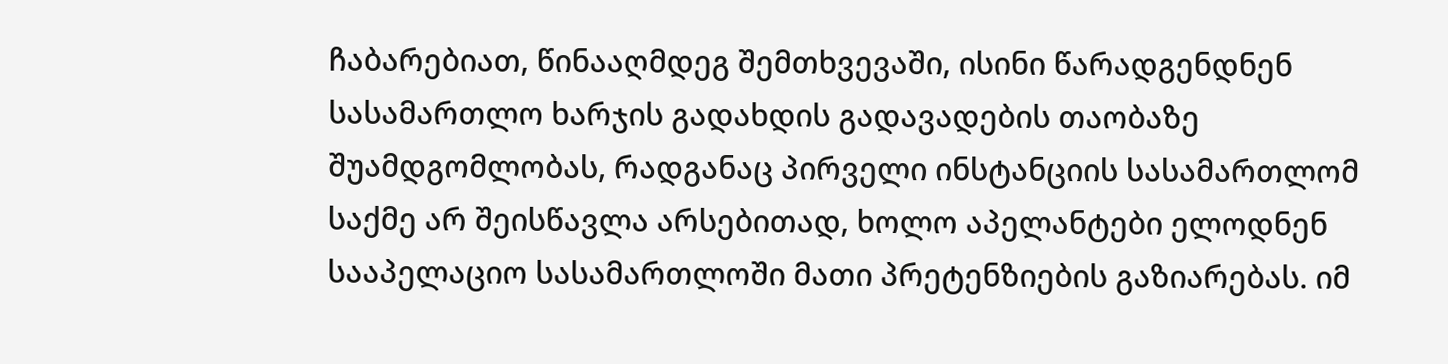ჩაბარებიათ, წინააღმდეგ შემთხვევაში, ისინი წარადგენდნენ სასამართლო ხარჯის გადახდის გადავადების თაობაზე შუამდგომლობას, რადგანაც პირველი ინსტანციის სასამართლომ საქმე არ შეისწავლა არსებითად, ხოლო აპელანტები ელოდნენ სააპელაციო სასამართლოში მათი პრეტენზიების გაზიარებას. იმ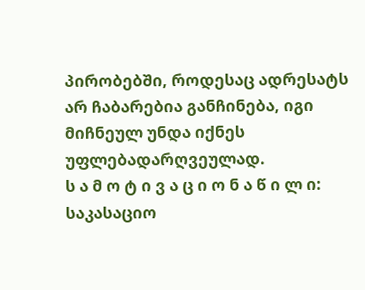პირობებში, როდესაც ადრესატს არ ჩაბარებია განჩინება, იგი მიჩნეულ უნდა იქნეს უფლებადარღვეულად.
ს ა მ ო ტ ი ვ ა ც ი ო ნ ა წ ი ლ ი:
საკასაციო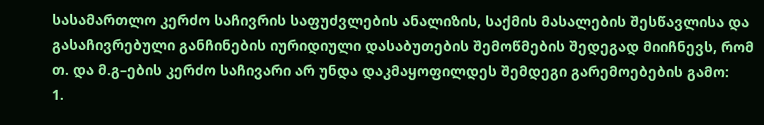სასამართლო კერძო საჩივრის საფუძვლების ანალიზის, საქმის მასალების შესწავლისა და გასაჩივრებული განჩინების იურიდიული დასაბუთების შემოწმების შედეგად მიიჩნევს, რომ თ. და მ.გ–ების კერძო საჩივარი არ უნდა დაკმაყოფილდეს შემდეგი გარემოებების გამო:
1.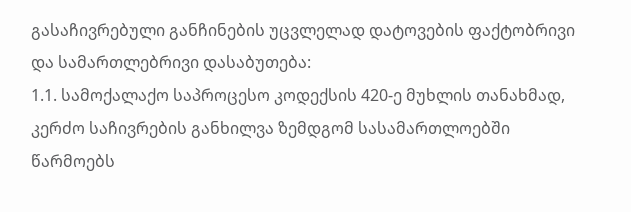გასაჩივრებული განჩინების უცვლელად დატოვების ფაქტობრივი და სამართლებრივი დასაბუთება:
1.1. სამოქალაქო საპროცესო კოდექსის 420-ე მუხლის თანახმად, კერძო საჩივრების განხილვა ზემდგომ სასამართლოებში წარმოებს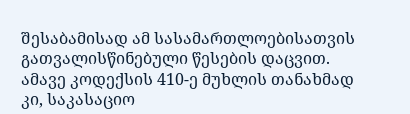შესაბამისად ამ სასამართლოებისათვის გათვალისწინებული წესების დაცვით. ამავე კოდექსის 410-ე მუხლის თანახმად კი, საკასაციო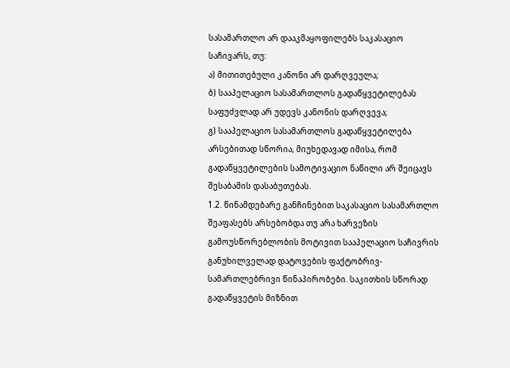სასამართლო არ დააკმაყოფილებს საკასაციო საჩივარს, თუ:
ა) მითითებული კანონი არ დარღვეულა;
ბ) სააპელაციო სასამართლოს გადაწყვეტილებას საფუძვლად არ უდევს კანონის დარღვევა;
გ) სააპელაციო სასამართლოს გადაწყვეტილება არსებითად სწორია, მიუხედავად იმისა, რომ გადაწყვეტილების სამოტივაციო ნაწილი არ შეიცავს შესაბამის დასაბუთებას.
1.2. წინამდებარე განჩინებით საკასაციო სასამართლო შეაფასებს არსებობდა თუ არა ხარვეზის გამოუსწორებლობის მოტივით სააპელაციო საჩივრის განუხილველად დატოვების ფაქტობრივ-სამართლებრივი წინაპირობები. საკითხის სწორად გადაწყვეტის მიზნით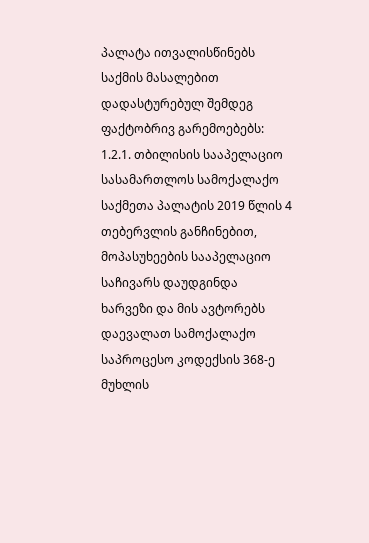პალატა ითვალისწინებს საქმის მასალებით დადასტურებულ შემდეგ ფაქტობრივ გარემოებებს:
1.2.1. თბილისის სააპელაციო სასამართლოს სამოქალაქო საქმეთა პალატის 2019 წლის 4 თებერვლის განჩინებით, მოპასუხეების სააპელაციო საჩივარს დაუდგინდა ხარვეზი და მის ავტორებს დაევალათ სამოქალაქო საპროცესო კოდექსის 368-ე მუხლის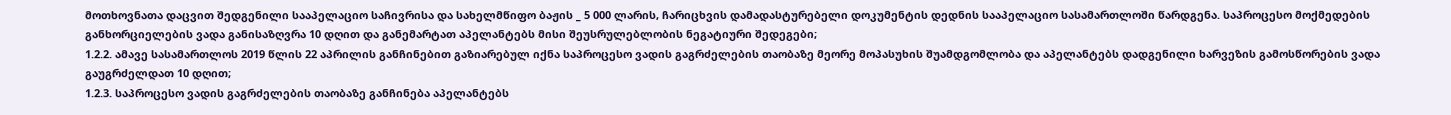მოთხოვნათა დაცვით შედგენილი სააპელაციო საჩივრისა და სახელმწიფო ბაჟის _ 5 000 ლარის, ჩარიცხვის დამადასტურებელი დოკუმენტის დედნის სააპელაციო სასამართლოში წარდგენა. საპროცესო მოქმედების განხორციელების ვადა განისაზღვრა 10 დღით და განემარტათ აპელანტებს მისი შეუსრულებლობის ნეგატიური შედეგები;
1.2.2. ამავე სასამართლოს 2019 წლის 22 აპრილის განჩინებით გაზიარებულ იქნა საპროცესო ვადის გაგრძელების თაობაზე მეორე მოპასუხის შუამდგომლობა და აპელანტებს დადგენილი ხარვეზის გამოსწორების ვადა გაუგრძელდათ 10 დღით;
1.2.3. საპროცესო ვადის გაგრძელების თაობაზე განჩინება აპელანტებს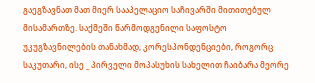გაეგზავნათ მათ მიერ სააპელაციო საჩივარში მითითებულ მისამართზე. საქმეში წარმოდგენილი საფოსტო უკუგზავნილების თანახმად, კორესპონდენციები, როგორც საკუთარი, ისე _ პირველი მოპასუხის სახელით ჩაიბარა მეორე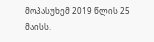მოპასუხემ 2019 წლის 25 მაისს.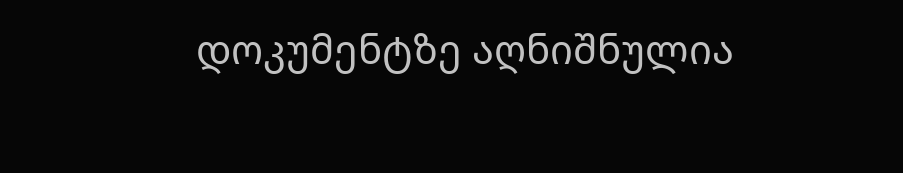დოკუმენტზე აღნიშნულია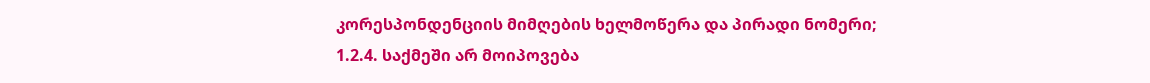კორესპონდენციის მიმღების ხელმოწერა და პირადი ნომერი;
1.2.4. საქმეში არ მოიპოვება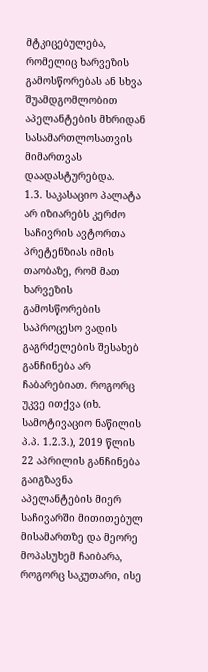მტკიცებულება, რომელიც ხარვეზის გამოსწორებას ან სხვა შუამდგომლობით აპელანტების მხრიდან სასამართლოსათვის მიმართვას დაადასტურებდა.
1.3. საკასაციო პალატა არ იზიარებს კერძო საჩივრის ავტორთა პრეტენზიას იმის თაობაზე, რომ მათ ხარვეზის გამოსწორების საპროცესო ვადის გაგრძელების შესახებ განჩინება არ ჩაბარებიათ. როგორც უკვე ითქვა (იხ. სამოტივაციო ნაწილის პ.პ. 1.2.3.), 2019 წლის 22 აპრილის განჩინება გაიგზავნა აპელანტების მიერ საჩივარში მითითებულ მისამართზე და მეორე მოპასუხემ ჩაიბარა, როგორც საკუთარი, ისე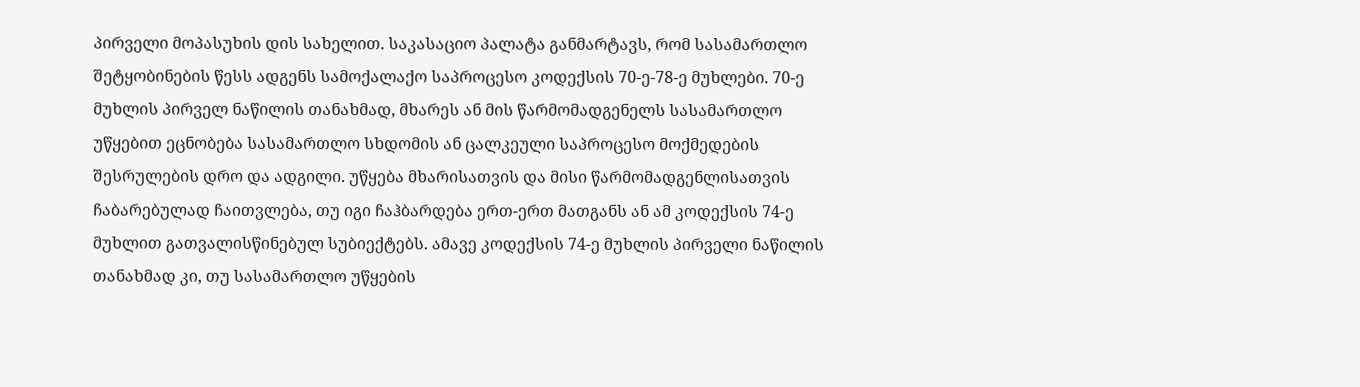პირველი მოპასუხის დის სახელით. საკასაციო პალატა განმარტავს, რომ სასამართლო შეტყობინების წესს ადგენს სამოქალაქო საპროცესო კოდექსის 70-ე-78-ე მუხლები. 70-ე მუხლის პირველ ნაწილის თანახმად, მხარეს ან მის წარმომადგენელს სასამართლო უწყებით ეცნობება სასამართლო სხდომის ან ცალკეული საპროცესო მოქმედების შესრულების დრო და ადგილი. უწყება მხარისათვის და მისი წარმომადგენლისათვის ჩაბარებულად ჩაითვლება, თუ იგი ჩაჰბარდება ერთ-ერთ მათგანს ან ამ კოდექსის 74-ე მუხლით გათვალისწინებულ სუბიექტებს. ამავე კოდექსის 74-ე მუხლის პირველი ნაწილის თანახმად კი, თუ სასამართლო უწყების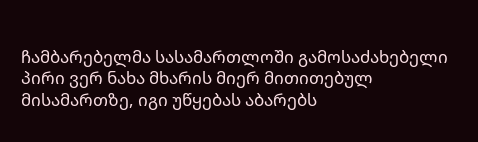ჩამბარებელმა სასამართლოში გამოსაძახებელი პირი ვერ ნახა მხარის მიერ მითითებულ მისამართზე, იგი უწყებას აბარებს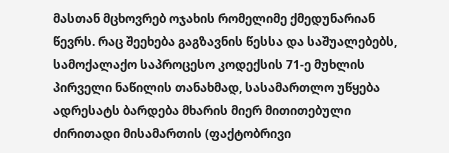მასთან მცხოვრებ ოჯახის რომელიმე ქმედუნარიან წევრს. რაც შეეხება გაგზავნის წესსა და საშუალებებს, სამოქალაქო საპროცესო კოდექსის 71-ე მუხლის პირველი ნაწილის თანახმად, სასამართლო უწყება ადრესატს ბარდება მხარის მიერ მითითებული ძირითადი მისამართის (ფაქტობრივი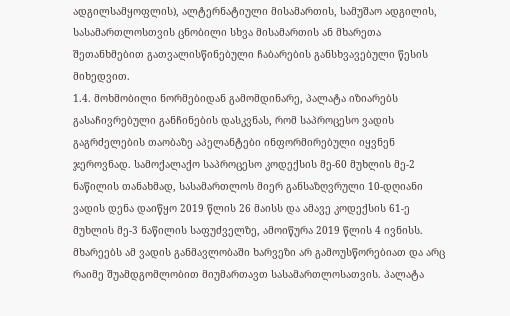ადგილსამყოფლის), ალტერნატიული მისამართის, სამუშაო ადგილის, სასამართლოსთვის ცნობილი სხვა მისამართის ან მხარეთა შეთანხმებით გათვალისწინებული ჩაბარების განსხვავებული წესის მიხედვით.
1.4. მოხმობილი ნორმებიდან გამომდინარე, პალატა იზიარებს გასაჩივრებული განჩინების დასკვნას, რომ საპროცესო ვადის გაგრძელების თაობაზე აპელანტები ინფორმირებული იყვნენ ჯეროვნად. სამოქალაქო საპროცესო კოდექსის მე-60 მუხლის მე-2 ნაწილის თანახმად, სასამართლოს მიერ განსაზღვრული 10-დღიანი ვადის დენა დაიწყო 2019 წლის 26 მაისს და ამავე კოდექსის 61-ე მუხლის მე-3 ნაწილის საფუძველზე, ამოიწურა 2019 წლის 4 ივნისს. მხარეებს ამ ვადის განმავლობაში ხარვეზი არ გამოუსწორებიათ და არც რაიმე შუამდგომლობით მიუმართავთ სასამართლოსათვის. პალატა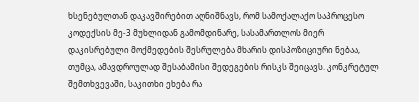ხსენებულთან დაკავშირებით აღნიშნავს, რომ სამოქალაქო საპროცესო კოდექსის მე-3 მუხლიდან გამომდინარე, სასამართლოს მიერ დაკისრებული მოქმედების შესრულება მხარის დისპოზიციური ნებაა, თუმცა, ამავდროულად შესაბამისი შედეგების რისკს შეიცავს. კონკრეტულ შემთხვევაში, საკითხი ეხება რა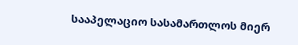სააპელაციო სასამართლოს მიერ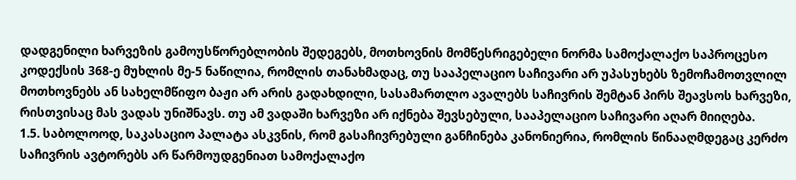დადგენილი ხარვეზის გამოუსწორებლობის შედეგებს, მოთხოვნის მომწესრიგებელი ნორმა სამოქალაქო საპროცესო კოდექსის 368-ე მუხლის მე-5 ნაწილია, რომლის თანახმადაც, თუ სააპელაციო საჩივარი არ უპასუხებს ზემოჩამოთვლილ მოთხოვნებს ან სახელმწიფო ბაჟი არ არის გადახდილი, სასამართლო ავალებს საჩივრის შემტან პირს შეავსოს ხარვეზი, რისთვისაც მას ვადას უნიშნავს. თუ ამ ვადაში ხარვეზი არ იქნება შევსებული, სააპელაციო საჩივარი აღარ მიიღება.
1.5. საბოლოოდ, საკასაციო პალატა ასკვნის, რომ გასაჩივრებული განჩინება კანონიერია, რომლის წინააღმდეგაც კერძო საჩივრის ავტორებს არ წარმოუდგენიათ სამოქალაქო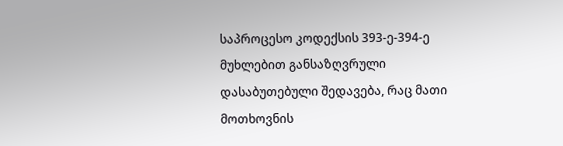საპროცესო კოდექსის 393-ე-394-ე მუხლებით განსაზღვრული დასაბუთებული შედავება, რაც მათი მოთხოვნის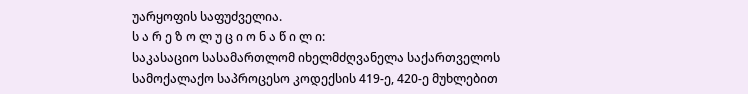უარყოფის საფუძველია.
ს ა რ ე ზ ო ლ უ ც ი ო ნ ა წ ი ლ ი:
საკასაციო სასამართლომ იხელმძღვანელა საქართველოს სამოქალაქო საპროცესო კოდექსის 419-ე, 420-ე მუხლებით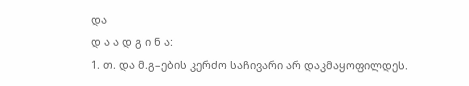და
დ ა ა დ გ ი ნ ა:
1. თ. და მ.გ–ების კერძო საჩივარი არ დაკმაყოფილდეს.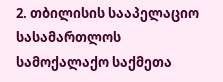2. თბილისის სააპელაციო სასამართლოს სამოქალაქო საქმეთა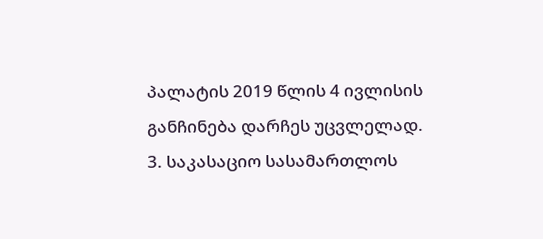პალატის 2019 წლის 4 ივლისის განჩინება დარჩეს უცვლელად.
3. საკასაციო სასამართლოს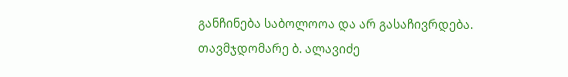განჩინება საბოლოოა და არ გასაჩივრდება.
თავმჯდომარე ბ. ალავიძე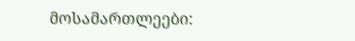მოსამართლეები: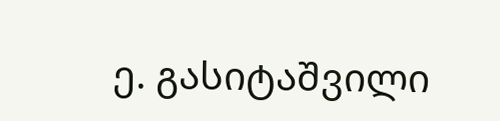ე. გასიტაშვილი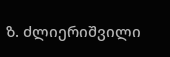ზ. ძლიერიშვილი